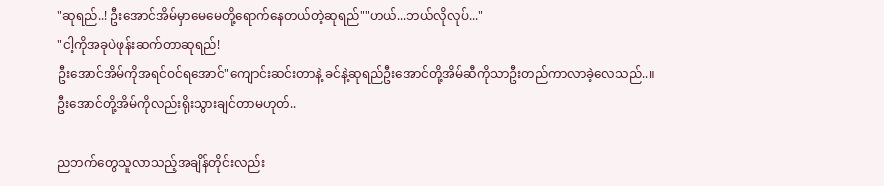"ဆုရည်..! ဦးအောင်အိမ်မှာမေမေတို့ရောက်နေတယ်တဲ့ဆုရည်""ဟယ်...ဘယ်လိုလုပ်..."
"ငါ့ကိုအခုပဲဖုန်းဆက်တာဆုရည်!
ဦးအောင်အိမ်ကိုအရင်ဝင်ရအောင်"ကျောင်းဆင်းတာနဲ့ ခင်နဲ့ဆုရည်ဦးအောင်တို့အိမ်ဆီကိုသာဦးတည်ကာလာခဲ့လေသည်..။
ဦးအောင်တို့အိမ်ကိုလည်းရိုးသွားချင်တာမဟုတ်..

ညဘက်တွေသူလာသည့်အချိန်တိုင်းလည်း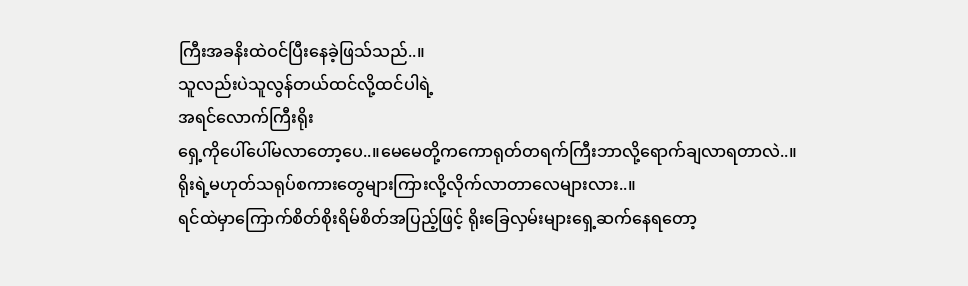ကြီးအခနိးထဲဝင်ပြီးနေခဲ့ဖြသ်သည်..။
သူလည်းပဲသူလွန်တယ်ထင်လို့ထင်ပါရဲ့
အရင်လောက်ကြီးရိုး
ရှေ့ကိုပေါ်ပေါ်မလာတော့ပေ..။မေမေတို့ကကောရုတ်တရက်ကြီးဘာလို့ရောက်ချလာရတာလဲ..။
ရိုးရဲ့မဟုတ်သရုပ်စကားတွေများကြားလို့လိုက်လာတာလေများလား..။
ရင်ထဲမှာကြောက်စိတ်စိုးရိမ်စိတ်အပြည့်ဖြင့် ရိုးခြေလှမ်းများရှေ့ဆက်နေရတော့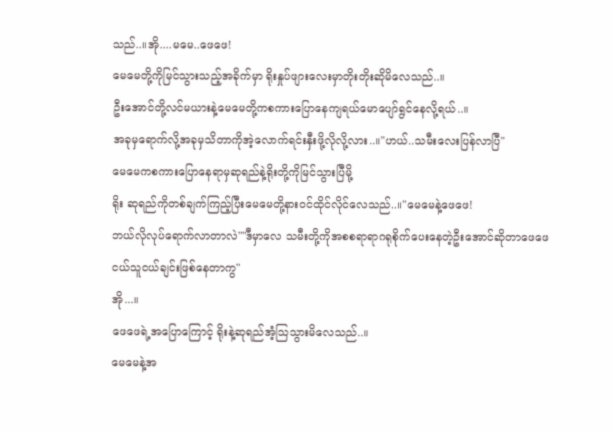သည်..။အို....မမေ..ဖေဖေ!
မေမေတို့ကိုမြင်သွားသည့်အခိုက်မှာ ရိုးနှုပ်ဖျားလေးမှာတိုးတိုးဆိုမိလေသည်..။
ဦးအောင်တို့လင်မယားနဲ့မေမေတို့ကစကားပြောနေကျရယ်မောပျော်ရွင်နေလို့ရယ်..။
အခုမှရောက်လို့အခုမှသိတာကိုအဲ့လောက်ရင်းနှီးဖို့လိုလို့လား..။"ဟယ်..သမီးလေးပြန်လာပြီ"
မေမေကစကားပြောနေရာမှဆုရည်နဲ့ရိုးတို့ကိုမြင်သွားပြီမို့
ရိုး ဆုရည်ကိုတစ်ချက်ကြည့်ပြီးမေမေတို့နားဝင်ထိုင်လိုင်လေသည်..။"မေမေနဲ့ဖေဖေ!
ဘယ်လိုလုပ်ရောက်လာတာလဲ""ဒီမှာလေ သမီးတို့ကိုအစစရာရာဂရုစိုက်ပေးနေတဲ့ဦးအောင်ဆိုတာဖေဖေငယ်သူငယ်ချင်းဖြစ်နေတာကွ"
အို...။
ဖေဖေရဲ့အပြောကြောင့် ရိုးနဲ့ဆုရည်အံ့သြသွားမိလေသည်..။
မေမေနဲ့အ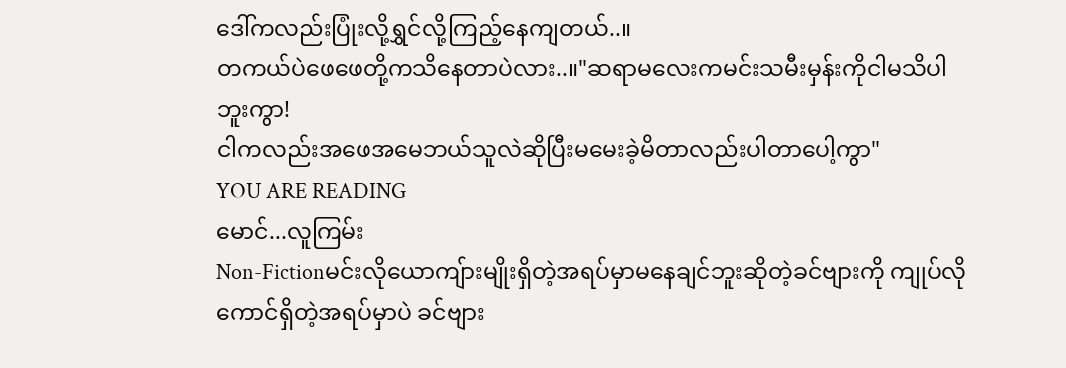ဒေါ်ကလည်းပြုံးလို့ရွှင်လို့ကြည့်နေကျတယ်..။
တကယ်ပဲဖေဖေတို့ကသိနေတာပဲလား..။"ဆရာမလေးကမင်းသမီးမှန်းကိုငါမသိပါဘူးကွာ!
ငါကလည်းအဖေအမေဘယ်သူလဲဆိုပြီးမမေးခဲ့မိတာလည်းပါတာပေါ့ကွာ"
YOU ARE READING
မောင်...လူကြမ်း
Non-Fictionမင်းလိုယောကျ်ားမျိုးရှိတဲ့အရပ်မှာမနေချင်ဘူးဆိုတဲ့ခင်ဗျားကို ကျုပ်လိုကောင်ရှိတဲ့အရပ်မှာပဲ ခင်ဗျား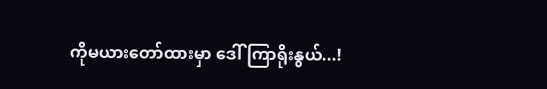ကိုမယားတော်ထားမှာ ဒေါ်ကြာရိုးနွယ်...!